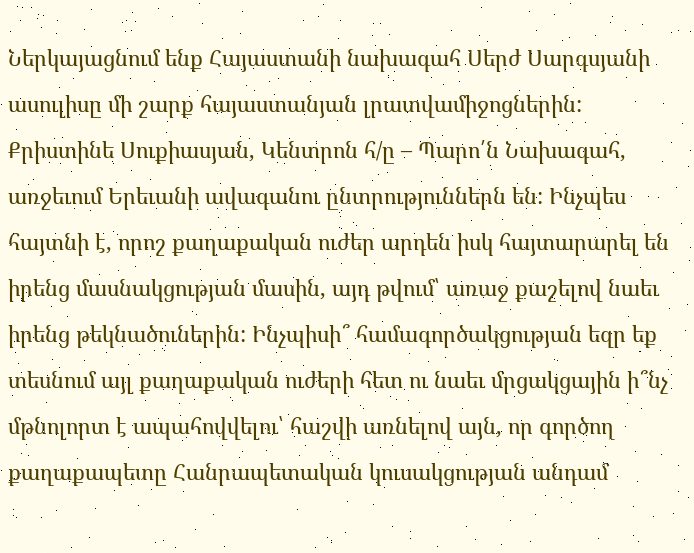Ներկայացնում ենք Հայաստանի նախագահ Սերժ Սարգսյանի ասուլիսը մի շարք հայաստանյան լրատվամիջոցներին:
Քրիստինե Սուքիասյան, Կենտրոն հ/ը – Պարո՛ն Նախագահ, առջեւում Երեւանի ավագանու ընտրություններն են: Ինչպես հայտնի է, որոշ քաղաքական ուժեր արդեն իսկ հայտարարել են իրենց մասնակցության մասին, այդ թվում՝ առաջ քաշելով նաեւ իրենց թեկնածուներին: Ինչպիսի՞ համագործակցության եզր եք տեսնում այլ քաղաքական ուժերի հետ ու նաեւ մրցակցային ի՞նչ մթնոլորտ է ապահովվելու՝ հաշվի առնելով այն, որ գործող քաղաքապետը Հանրապետական կուսակցության անդամ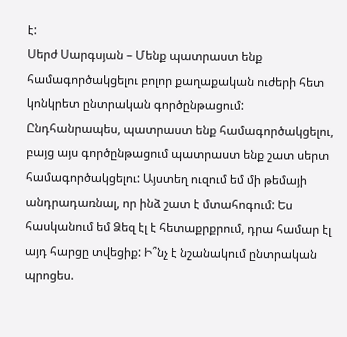է:
Սերժ Սարգսյան – Մենք պատրաստ ենք համագործակցելու բոլոր քաղաքական ուժերի հետ կոնկրետ ընտրական գործընթացում: Ընդհանրապես, պատրաստ ենք համագործակցելու, բայց այս գործընթացում պատրաստ ենք շատ սերտ համագործակցելու: Այստեղ ուզում եմ մի թեմայի անդրադառնալ, որ ինձ շատ է մտահոգում: Ես հասկանում եմ Ձեզ էլ է հետաքրքրում, դրա համար էլ այդ հարցը տվեցիք: Ի՞նչ է նշանակում ընտրական պրոցես.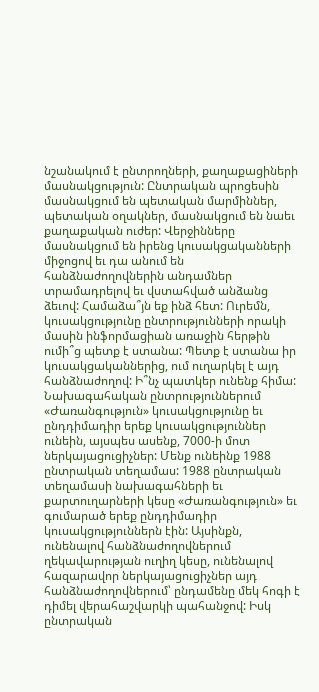նշանակում է ընտրողների, քաղաքացիների մասնակցություն: Ընտրական պրոցեսին մասնակցում են պետական մարմիններ, պետական օղակներ, մասնակցում են նաեւ քաղաքական ուժեր: Վերջինները մասնակցում են իրենց կուսակցականների միջոցով եւ դա անում են հանձնաժողովներին անդամներ տրամադրելով եւ վստահված անձանց ձեւով: Համաձա՞յն եք ինձ հետ: Ուրեմն, կուսակցությունը ընտրությունների որակի մասին ինֆորմացիան առաջին հերթին ումի՞ց պետք է ստանա: Պետք է ստանա իր կուսակցականներից, ում ուղարկել է այդ հանձնաժողով: Ի՞նչ պատկեր ունենք հիմա: Նախագահական ընտրություններում «Ժառանգություն» կուսակցությունը եւ ընդդիմադիր երեք կուսակցություններ ունեին, այսպես ասենք, 7000-ի մոտ ներկայացուցիչներ: Մենք ունեինք 1988 ընտրական տեղամաս: 1988 ընտրական տեղամասի նախագահների եւ քարտուղարների կեսը «Ժառանգություն» եւ գումարած երեք ընդդիմադիր կուսակցություններն էին: Այսինքն, ունենալով հանձնաժողովներում ղեկավարության ուղիղ կեսը, ունենալով հազարավոր ներկայացուցիչներ այդ հանձնաժողովներում՝ ընդամենը մեկ հոգի է դիմել վերահաշվարկի պահանջով: Իսկ ընտրական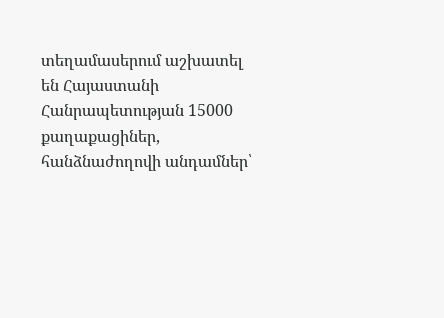տեղամասերում աշխատել են Հայաստանի Հանրապետության 15000 քաղաքացիներ, հանձնաժողովի անդամներ՝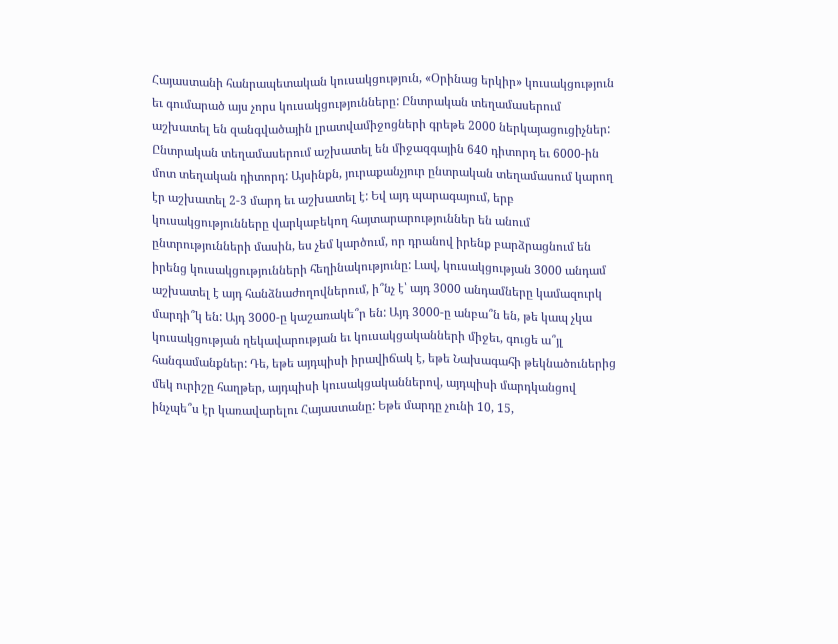Հայաստանի հանրապետական կուսակցություն, «Օրինաց երկիր» կուսակցություն եւ գումարած այս չորս կուսակցությունները: Ընտրական տեղամասերում աշխատել են զանգվածային լրատվամիջոցների գրեթե 2000 ներկայացուցիչներ: Ընտրական տեղամասերում աշխատել են միջազգային 640 դիտորդ եւ 6000-ին մոտ տեղական դիտորդ: Այսինքն, յուրաքանչյուր ընտրական տեղամասում կարող էր աշխատել 2-3 մարդ եւ աշխատել է: Եվ այդ պարագայում, երբ կուսակցությունները վարկաբեկող հայտարարություններ են անում ընտրությունների մասին, ես չեմ կարծում, որ դրանով իրենք բարձրացնում են իրենց կուսակցությունների հեղինակությունը: Լավ, կուսակցության 3000 անդամ աշխատել է այդ հանձնաժողովներում, ի՞նչ է՝ այդ 3000 անդամները կամազուրկ մարդի՞կ են: Այդ 3000-ը կաշառակե՞ր են: Այդ 3000-ը անբա՞ն են, թե կապ չկա կուսակցության ղեկավարության եւ կուսակցականների միջեւ, գուցե ա՞յլ հանգամանքներ: Դե, եթե այդպիսի իրավիճակ է, եթե Նախագահի թեկնածուներից մեկ ուրիշը հաղթեր, այդպիսի կուսակցականներով, այդպիսի մարդկանցով ինչպե՞ս էր կառավարելու Հայաստանը: Եթե մարդը չունի 10, 15,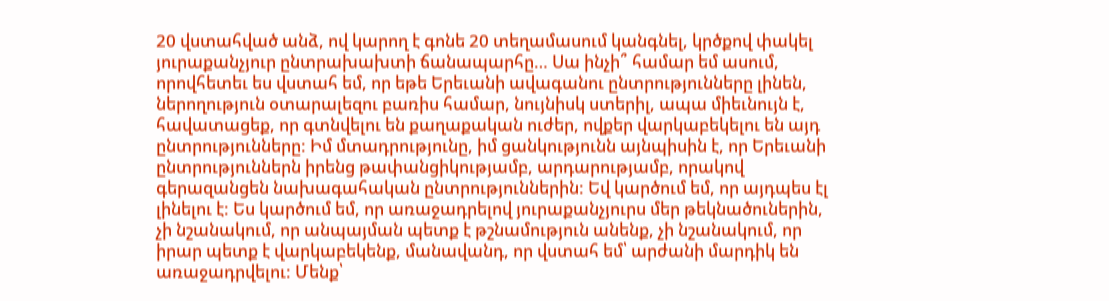20 վստահված անձ, ով կարող է գոնե 20 տեղամասում կանգնել, կրծքով փակել յուրաքանչյուր ընտրախախտի ճանապարհը… Սա ինչի՞ համար եմ ասում, որովհետեւ ես վստահ եմ, որ եթե Երեւանի ավագանու ընտրությունները լինեն, ներողություն օտարալեզու բառիս համար, նույնիսկ ստերիլ, ապա միեւնույն է, հավատացեք, որ գտնվելու են քաղաքական ուժեր, ովքեր վարկաբեկելու են այդ ընտրությունները: Իմ մտադրությունը, իմ ցանկությունն այնպիսին է, որ Երեւանի ընտրություններն իրենց թափանցիկությամբ, արդարությամբ, որակով գերազանցեն նախագահական ընտրություններին: Եվ կարծում եմ, որ այդպես էլ լինելու է: Ես կարծում եմ, որ առաջադրելով յուրաքանչյուրս մեր թեկնածուներին, չի նշանակում, որ անպայման պետք է թշնամություն անենք, չի նշանակում, որ իրար պետք է վարկաբեկենք, մանավանդ, որ վստահ եմ՝ արժանի մարդիկ են առաջադրվելու: Մենք՝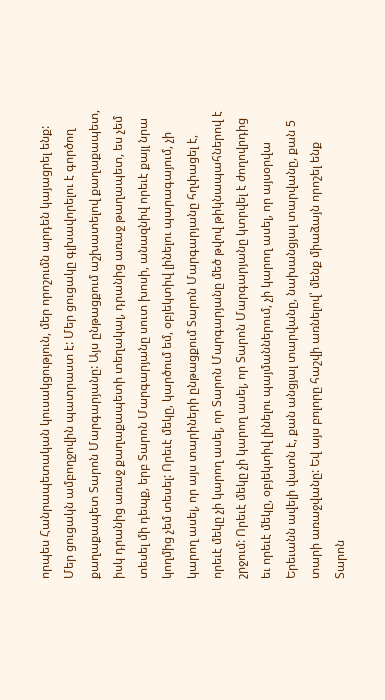որպես Հանրապետական կուսակցություն, մեր որոշումն արդեն կայացրել ենք: Մեր ցուցակն ամբողջովին պատրաստ է: Մեր ցուցակը գլխավորելու է գործող քաղաքապետ Տարոն Մարգարյանը: Այս ընթացքում աշխատելով քաղաքապետ, իսկ դրանից առաջ քաղաքապետի տեղակալ, դրանից առաջ թաղապետ, ես չեմ տեսել մի դեպք, երբ Տարոն Մարգարյանը սուտ խոսի, անազնիվ որեւէ քայլ նրա կողմից չեմ տեսել: Որեւէ մեկը, կարծում եմ, օբյեկտիվ լինելու պարագայում, չի կարող ասել, որ այս տարիների ընթացքում Տարոն Մարգարյանը հղփացել է, որեւէ մեկը չի կարող ասել, որ Տարոն Մարգարյանը մեծ թվով թիկնապահներով է շրջում: Որեւէ մեկը չի կարող ասել, որ Տարոն Մարգարյանը կտրվել է ժողովրդից եւ որեւէ մեկը, օբյեկտիվ լինելու պայմաններում, չի կարող ասել, որ այսօրվա Երեւանն ավելի վատն է, քան անցյալ տարվանը, նախանցյալ տարվանը, քան 5 տարի առաջվանը: Եվ այս բոլորը հաշվի առնելով՝ մենք միաձայն որոշել ենք Տարոն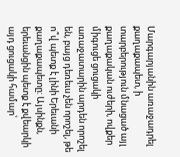Մարգարյանին առաջադրել քաղաքապետ, ի տարբերություն մնացած այլ քաղաքական ուժերի, ովքեր միգուցե ցուցակի առաջատարին արդեն որոշել են, բայց դեռեւս չեն որոշել, թե ո՞վ պետք է լինի Երեւանի քաղաքապետը: Այսինքն, երեւանցին պետք է քվեարկի այդ ցուցակի համար՝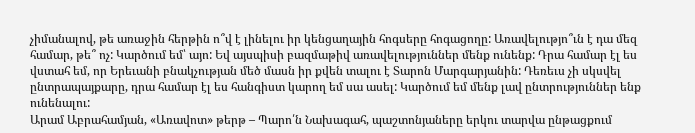չիմանալով, թե առաջին հերթին ո՞վ է լինելու իր կենցաղային հոգսերը հոգացողը: Առավելությո՞ւն է դա մեզ համար, թե՞ ոչ: Կարծում եմ՝ այո: Եվ այսպիսի բազմաթիվ առավելություններ մենք ունենք: Դրա համար էլ ես վստահ եմ, որ Երեւանի բնակչության մեծ մասն իր քվեն տալու է Տարոն Մարգարյանին: Դեռեւս չի սկսվել ընտրապայքարը, դրա համար էլ ես հանգիստ կարող եմ սա ասել: Կարծում եմ մենք լավ ընտրություններ ենք ունենալու:
Արամ Աբրահամյան, «Առավոտ» թերթ – Պարո՛ն Նախագահ, պաշտոնյաները երկու տարվա ընթացքում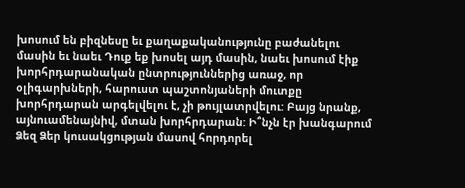խոսում են բիզնեսը եւ քաղաքականությունը բաժանելու մասին եւ նաեւ Դուք եք խոսել այդ մասին, նաեւ խոսում էիք խորհրդարանական ընտրություններից առաջ, որ օլիգարխների, հարուստ պաշտոնյաների մուտքը խորհրդարան արգելվելու է, չի թույլատրվելու: Բայց նրանք, այնուամենայնիվ, մտան խորհրդարան: Ի՞նչն էր խանգարում Ձեզ Ձեր կուսակցության մասով հորդորել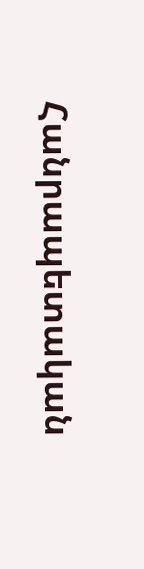Հանրապետական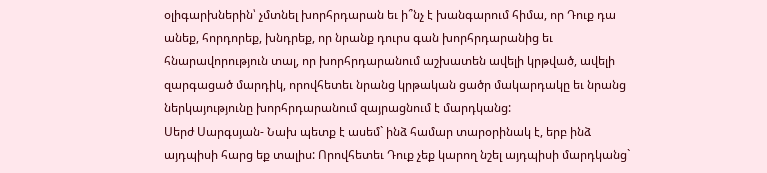օլիգարխներին՝ չմտնել խորհրդարան եւ ի՞նչ է խանգարում հիմա, որ Դուք դա անեք, հորդորեք, խնդրեք, որ նրանք դուրս գան խորհրդարանից եւ հնարավորություն տալ, որ խորհրդարանում աշխատեն ավելի կրթված, ավելի զարգացած մարդիկ, որովհետեւ նրանց կրթական ցածր մակարդակը եւ նրանց ներկայությունը խորհրդարանում զայրացնում է մարդկանց:
Սերժ Սարգսյան- Նախ պետք է ասեմ` ինձ համար տարօրինակ է, երբ ինձ այդպիսի հարց եք տալիս: Որովհետեւ Դուք չեք կարող նշել այդպիսի մարդկանց`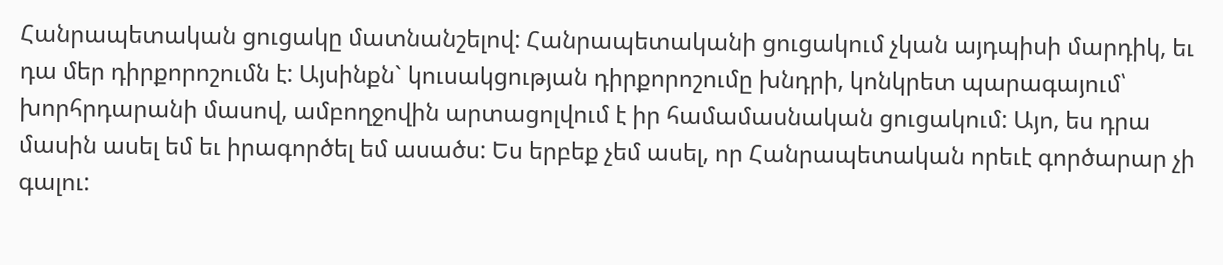Հանրապետական ցուցակը մատնանշելով: Հանրապետականի ցուցակում չկան այդպիսի մարդիկ, եւ դա մեր դիրքորոշումն է: Այսինքն` կուսակցության դիրքորոշումը խնդրի, կոնկրետ պարագայում՝ խորհրդարանի մասով, ամբողջովին արտացոլվում է իր համամասնական ցուցակում: Այո, ես դրա մասին ասել եմ եւ իրագործել եմ ասածս: Ես երբեք չեմ ասել, որ Հանրապետական որեւէ գործարար չի գալու: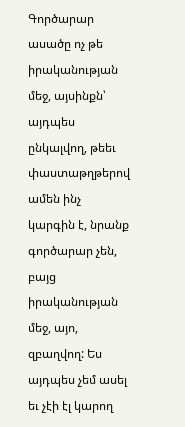Գործարար ասածը ոչ թե իրականության մեջ, այսինքն՝ այդպես ընկալվող, թեեւ փաստաթղթերով ամեն ինչ կարգին է, նրանք գործարար չեն, բայց իրականության մեջ, այո, զբաղվող: Ես այդպես չեմ ասել եւ չէի էլ կարող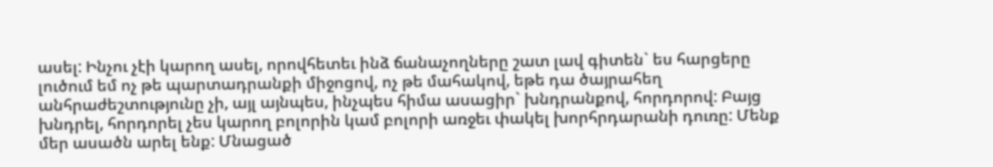ասել: Ինչու չէի կարող ասել, որովհետեւ ինձ ճանաչողները շատ լավ գիտեն` ես հարցերը լուծում եմ ոչ թե պարտադրանքի միջոցով, ոչ թե մահակով, եթե դա ծայրահեղ անհրաժեշտությունը չի, այլ այնպես, ինչպես հիմա ասացիր` խնդրանքով, հորդորով: Բայց խնդրել, հորդորել չես կարող բոլորին կամ բոլորի առջեւ փակել խորհրդարանի դուռը: Մենք մեր ասածն արել ենք: Մնացած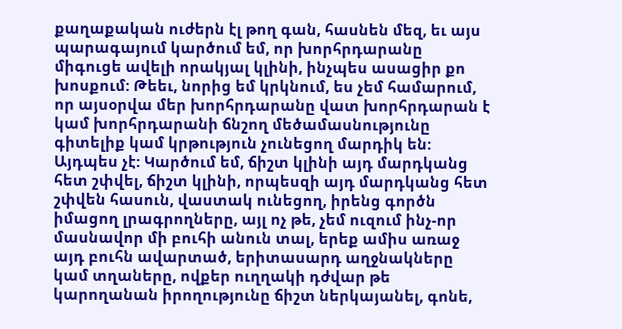քաղաքական ուժերն էլ թող գան, հասնեն մեզ, եւ այս պարագայում կարծում եմ, որ խորհրդարանը միգուցե ավելի որակյալ կլինի, ինչպես ասացիր քո խոսքում: Թեեւ, նորից եմ կրկնում, ես չեմ համարում, որ այսօրվա մեր խորհրդարանը վատ խորհրդարան է կամ խորհրդարանի ճնշող մեծամասնությունը գիտելիք կամ կրթություն չունեցող մարդիկ են: Այդպես չէ: Կարծում եմ, ճիշտ կլինի այդ մարդկանց հետ շփվել, ճիշտ կլինի, որպեսզի այդ մարդկանց հետ շփվեն հասուն, վաստակ ունեցող, իրենց գործն իմացող լրագրողները, այլ ոչ թե, չեմ ուզում ինչ-որ մասնավոր մի բուհի անուն տալ, երեք ամիս առաջ այդ բուհն ավարտած, երիտասարդ աղջնակները կամ տղաները, ովքեր ուղղակի դժվար թե կարողանան իրողությունը ճիշտ ներկայանել, գոնե,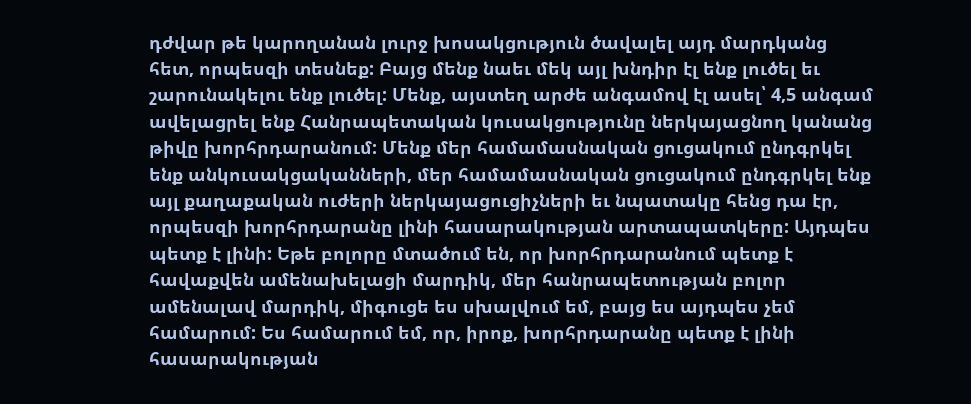դժվար թե կարողանան լուրջ խոսակցություն ծավալել այդ մարդկանց հետ, որպեսզի տեսնեք: Բայց մենք նաեւ մեկ այլ խնդիր էլ ենք լուծել եւ շարունակելու ենք լուծել: Մենք, այստեղ արժե անգամով էլ ասել՝ 4,5 անգամ ավելացրել ենք Հանրապետական կուսակցությունը ներկայացնող կանանց թիվը խորհրդարանում: Մենք մեր համամասնական ցուցակում ընդգրկել ենք անկուսակցականների, մեր համամասնական ցուցակում ընդգրկել ենք այլ քաղաքական ուժերի ներկայացուցիչների եւ նպատակը հենց դա էր, որպեսզի խորհրդարանը լինի հասարակության արտապատկերը: Այդպես պետք է լինի: Եթե բոլորը մտածում են, որ խորհրդարանում պետք է հավաքվեն ամենախելացի մարդիկ, մեր հանրապետության բոլոր ամենալավ մարդիկ, միգուցե ես սխալվում եմ, բայց ես այդպես չեմ համարում: Ես համարում եմ, որ, իրոք, խորհրդարանը պետք է լինի հասարակության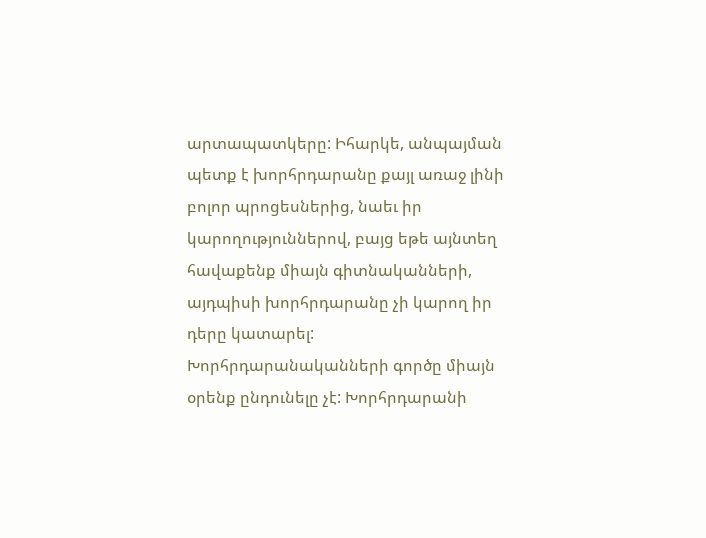արտապատկերը: Իհարկե, անպայման պետք է խորհրդարանը քայլ առաջ լինի բոլոր պրոցեսներից, նաեւ իր կարողություններով, բայց եթե այնտեղ հավաքենք միայն գիտնականների, այդպիսի խորհրդարանը չի կարող իր դերը կատարել: Խորհրդարանականների գործը միայն օրենք ընդունելը չէ: Խորհրդարանի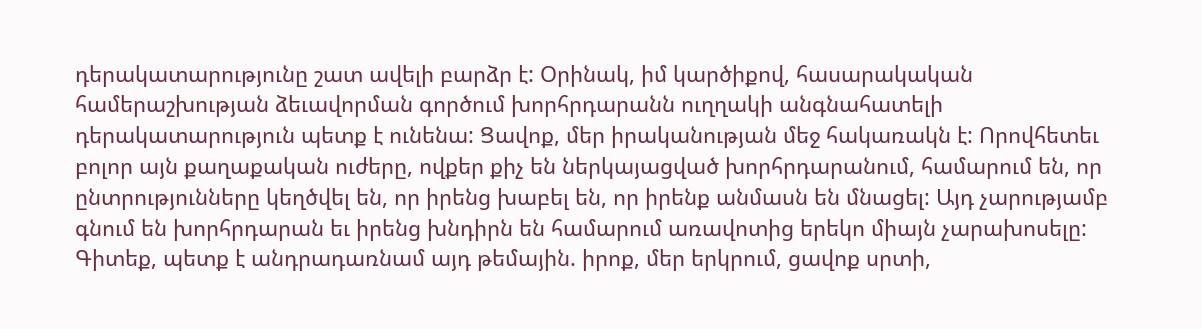դերակատարությունը շատ ավելի բարձր է: Օրինակ, իմ կարծիքով, հասարակական համերաշխության ձեւավորման գործում խորհրդարանն ուղղակի անգնահատելի դերակատարություն պետք է ունենա: Ցավոք, մեր իրականության մեջ հակառակն է: Որովհետեւ բոլոր այն քաղաքական ուժերը, ովքեր քիչ են ներկայացված խորհրդարանում, համարում են, որ ընտրությունները կեղծվել են, որ իրենց խաբել են, որ իրենք անմասն են մնացել: Այդ չարությամբ գնում են խորհրդարան եւ իրենց խնդիրն են համարում առավոտից երեկո միայն չարախոսելը: Գիտեք, պետք է անդրադառնամ այդ թեմային. իրոք, մեր երկրում, ցավոք սրտի,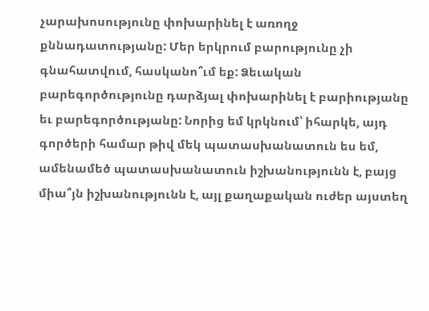չարախոսությունը փոխարինել է առողջ քննադատությանը: Մեր երկրում բարությունը չի գնահատվում, հասկանո՞ւմ եք: Ձեւական բարեգործությունը դարձյալ փոխարինել է բարիությանը եւ բարեգործությանը: Նորից եմ կրկնում՝ իհարկե, այդ գործերի համար թիվ մեկ պատասխանատուն ես եմ, ամենամեծ պատասխանատուն իշխանությունն է, բայց միա՞յն իշխանությունն է, այլ քաղաքական ուժեր այստեղ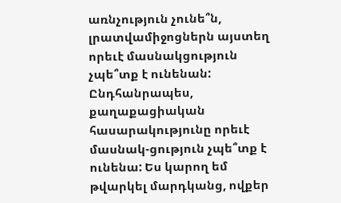առնչություն չունե՞ն, լրատվամիջոցներն այստեղ որեւէ մասնակցություն չպե՞տք է ունենան: Ընդհանրապես, քաղաքացիական հասարակությունը որեւէ մասնակ-ցություն չպե՞տք է ունենա: Ես կարող եմ թվարկել մարդկանց, ովքեր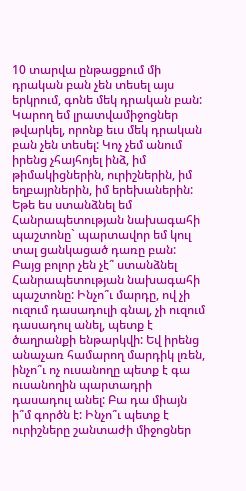10 տարվա ընթացքում մի դրական բան չեն տեսել այս երկրում, գոնե մեկ դրական բան: Կարող եմ լրատվամիջոցներ թվարկել, որոնք եւս մեկ դրական բան չեն տեսել: Կոչ չեմ անում իրենց չհայհոյել ինձ, իմ թիմակիցներին, ուրիշներին, իմ եղբայրներին, իմ երեխաներին: Եթե ես ստանձնել եմ Հանրապետության նախագահի պաշտոնը` պարտավոր եմ կուլ տալ ցանկացած դառը բան: Բայց բոլոր չեն չէ՞ ստանձնել Հանրապետության նախագահի պաշտոնը: Ինչո՞ւ մարդը, ով չի ուզում դասադուլի գնալ, չի ուզում դասադուլ անել, պետք է ծաղրանքի ենթարկվի: Եվ իրենց անաչառ համարող մարդիկ լռեն, ինչո՞ւ ոչ ուսանողը պետք է գա ուսանողին պարտադրի դասադուլ անել: Բա դա միայն ի՞մ գործն է: Ինչո՞ւ պետք է ուրիշները շանտաժի միջոցներ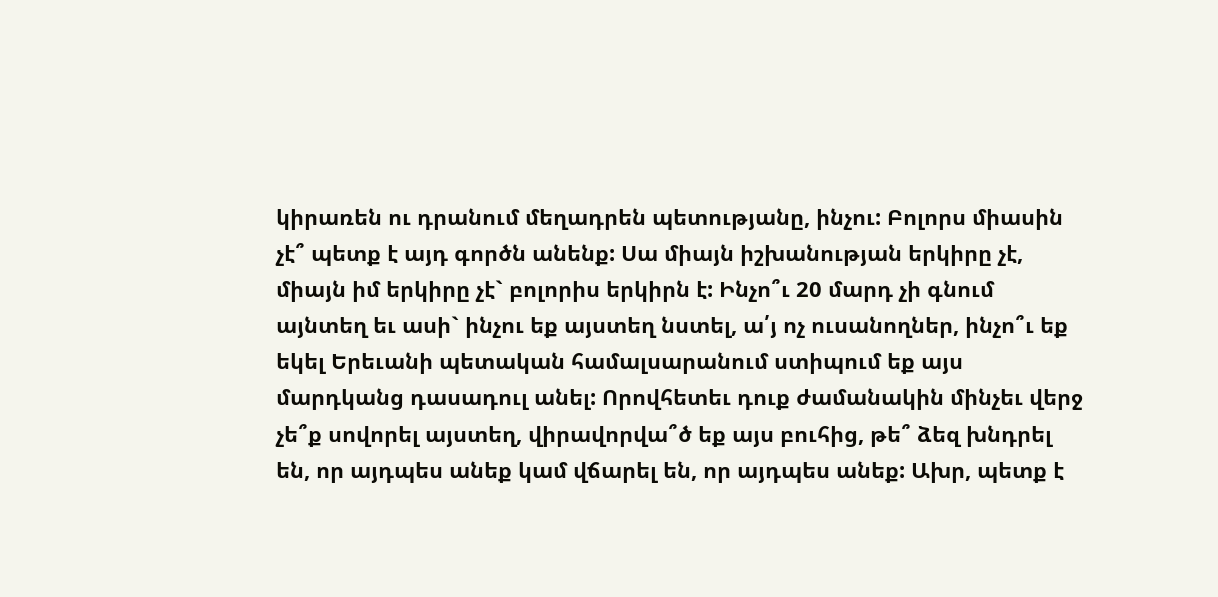կիրառեն ու դրանում մեղադրեն պետությանը, ինչու: Բոլորս միասին չէ՞ պետք է այդ գործն անենք: Սա միայն իշխանության երկիրը չէ, միայն իմ երկիրը չէ` բոլորիս երկիրն է: Ինչո՞ւ 20 մարդ չի գնում այնտեղ եւ ասի` ինչու եք այստեղ նստել, ա՛յ ոչ ուսանողներ, ինչո՞ւ եք եկել Երեւանի պետական համալսարանում ստիպում եք այս մարդկանց դասադուլ անել: Որովհետեւ դուք ժամանակին մինչեւ վերջ չե՞ք սովորել այստեղ, վիրավորվա՞ծ եք այս բուհից, թե՞ ձեզ խնդրել են, որ այդպես անեք կամ վճարել են, որ այդպես անեք: Ախր, պետք է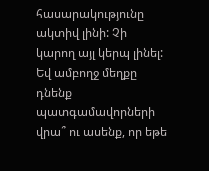հասարակությունը ակտիվ լինի: Չի կարող այլ կերպ լինել: Եվ ամբողջ մեղքը դնենք պատգամավորների վրա՞ ու ասենք, որ եթե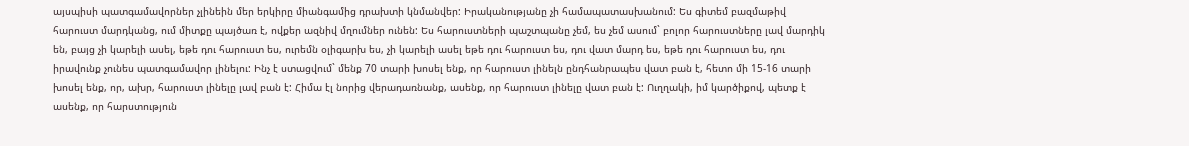այսպիսի պատգամավորներ չլինեին մեր երկիրը միանգամից դրախտի կնմանվեր: Իրականությանը չի համապատասխանում: Ես գիտեմ բազմաթիվ հարուստ մարդկանց, ում միտքը պայծառ է, ովքեր ազնիվ մղումներ ունեն: Ես հարուստների պաշտպանը չեմ, ես չեմ ասում` բոլոր հարուստները լավ մարդիկ են, բայց չի կարելի ասել, եթե դու հարուստ ես, ուրեմն օլիգարխ ես, չի կարելի ասել եթե դու հարուստ ես, դու վատ մարդ ես, եթե դու հարուստ ես, դու իրավունք չունես պատգամավոր լինելու: Ինչ է ստացվում` մենք 70 տարի խոսել ենք, որ հարուստ լինելն ընդհանրապես վատ բան է, հետո մի 15-16 տարի խոսել ենք, որ, ախր, հարուստ լինելը լավ բան է: Հիմա էլ նորից վերադառնանք, ասենք, որ հարուստ լինելը վատ բան է: Ուղղակի, իմ կարծիքով, պետք է ասենք, որ հարստություն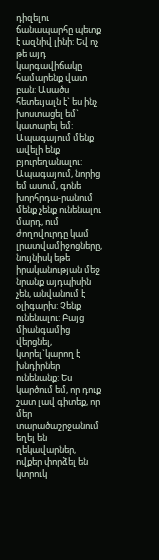դիզելու ճանապարհը պետք է ազնիվ լինի: Եվ ոչ թե այդ կարգավիճակը համարենք վատ բան: Ասածս հետեւյալն է` ես ինչ խոստացել եմ` կատարել եմ: Ապագայում մենք ավելի ենք բյուրեղանալու: Ապագայում, նորից եմ ասում, գոնե խորհրդա-րանում մենք չենք ունենալու մարդ, ում ժողովուրդը կամ լրատվամիջոցները, նույնիսկ եթե իրականության մեջ նրանք այդպիսին չեն, անվանում է օլիգարխ: Չենք ունենալու: Բայց միանգամից վերցնել, կտրել`կարող է խնդիրներ ունենանք: Ես կարծում եմ, որ դուք շատ լավ գիտեք, որ մեր տարածաշրջանում եղել են ղեկավարներ, ովքեր փորձել են կտրուկ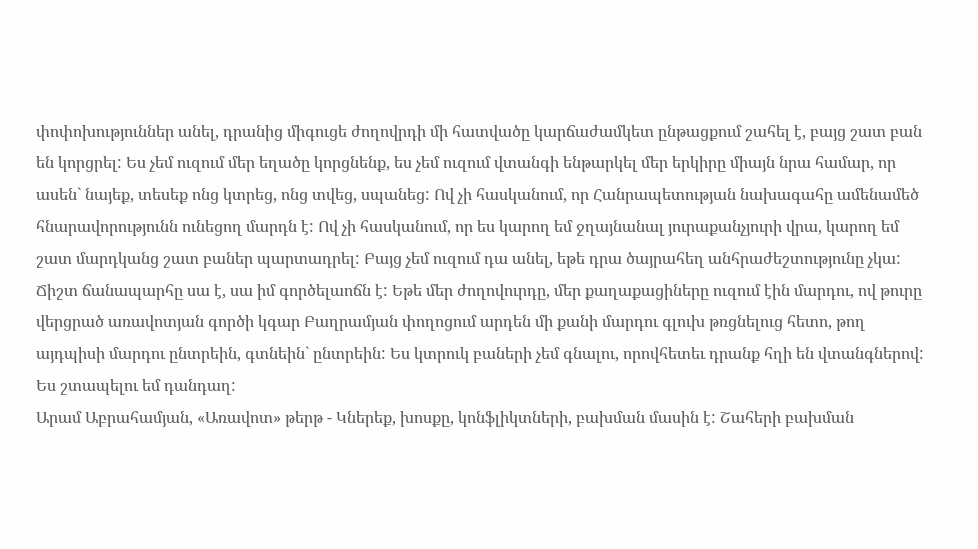փոփոխություններ անել, դրանից միգուցե ժողովրդի մի հատվածը կարճաժամկետ ընթացքում շահել է, բայց շատ բան են կորցրել: Ես չեմ ուզում մեր եղածը կորցնենք, ես չեմ ուզում վտանգի ենթարկել մեր երկիրը միայն նրա համար, որ ասեն` նայեք, տեսեք ոնց կտրեց, ոնց տվեց, սպանեց: Ով չի հասկանում, որ Հանրապետության նախագահը ամենամեծ հնարավորությունն ունեցող մարդն է: Ով չի հասկանում, որ ես կարող եմ ջղայնանալ յուրաքանչյուրի վրա, կարող եմ շատ մարդկանց շատ բաներ պարտադրել: Բայց չեմ ուզում դա անել, եթե դրա ծայրահեղ անհրաժեշտությունը չկա: Ճիշտ ճանապարհը սա է, սա իմ գործելաոճն է: Եթե մեր ժողովուրդը, մեր քաղաքացիները ուզում էին մարդու, ով թուրը վերցրած առավոտյան գործի կգար Բաղրամյան փողոցում արդեն մի քանի մարդու գլուխ թռցնելուց հետո, թող այդպիսի մարդու ընտրեին, գտնեին` ընտրեին: Ես կտրուկ բաների չեմ գնալու, որովհետեւ դրանք հղի են վտանգներով: Ես շտապելու եմ դանդաղ:
Արամ Աբրահամյան, «Առավոտ» թերթ - Կներեք, խոսքը, կոնֆլիկտների, բախման մասին է: Շահերի բախման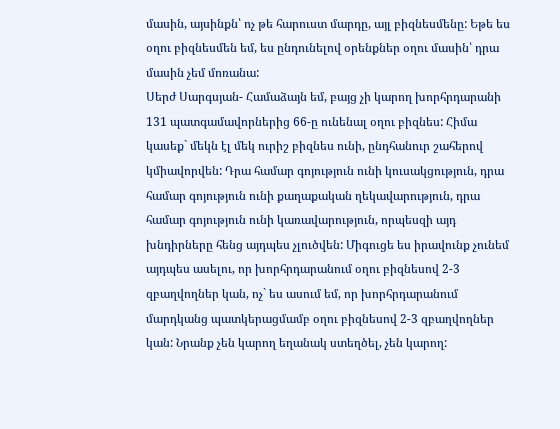մասին, այսինքն՝ ոչ թե հարուստ մարդը, այլ բիզնեսմենը: Եթե ես օղու բիզնեսմեն եմ, ես ընդունելով օրենքներ օղու մասին՝ դրա մասին չեմ մոռանա:
Սերժ Սարգսյան- Համաձայն եմ, բայց չի կարող խորհրդարանի 131 պատգամավորներից 66-ը ունենալ օղու բիզնես: Հիմա կասեք` մեկն էլ մեկ ուրիշ բիզնես ունի, ընդհանուր շահերով կմիավորվեն: Դրա համար գոյություն ունի կուսակցություն, դրա համար գոյություն ունի քաղաքական ղեկավարություն, դրա համար գոյություն ունի կառավարություն, որպեսզի այդ խնդիրները հենց այդպես չլուծվեն: Միգուցե ես իրավունք չունեմ այդպես ասելու, որ խորհրդարանում օղու բիզնեսով 2-3 զբաղվողներ կան, ոչ` ես ասում եմ, որ խորհրդարանում մարդկանց պատկերացմամբ օղու բիզնեսով 2-3 զբաղվողներ կան: Նրանք չեն կարող եղանակ ստեղծել, չեն կարող: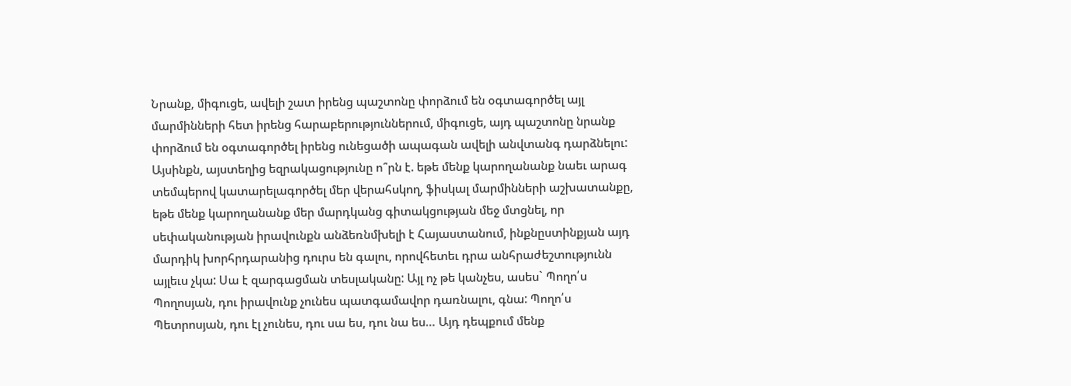Նրանք, միգուցե, ավելի շատ իրենց պաշտոնը փորձում են օգտագործել այլ մարմինների հետ իրենց հարաբերություններում, միգուցե, այդ պաշտոնը նրանք փորձում են օգտագործել իրենց ունեցածի ապագան ավելի անվտանգ դարձնելու: Այսինքն, այստեղից եզրակացությունը ո՞րն է. եթե մենք կարողանանք նաեւ արագ տեմպերով կատարելագործել մեր վերահսկող, ֆիսկալ մարմինների աշխատանքը, եթե մենք կարողանանք մեր մարդկանց գիտակցության մեջ մտցնել, որ սեփականության իրավունքն անձեռնմխելի է Հայաստանում, ինքնըստինքյան այդ մարդիկ խորհրդարանից դուրս են գալու, որովհետեւ դրա անհրաժեշտությունն այլեւս չկա: Սա է զարգացման տեսլականը: Այլ ոչ թե կանչես, ասես` Պողո՛ս Պողոսյան, դու իրավունք չունես պատգամավոր դառնալու, գնա: Պողո՛ս Պետրոսյան, դու էլ չունես, դու սա ես, դու նա ես… Այդ դեպքում մենք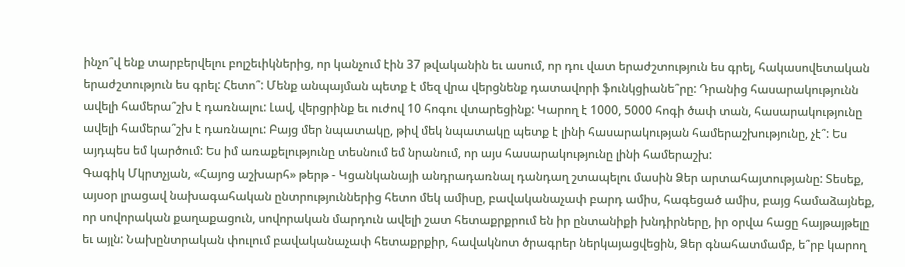ինչո՞վ ենք տարբերվելու բոլշեւիկներից, որ կանչում էին 37 թվականին եւ ասում, որ դու վատ երաժշտություն ես գրել, հակասովետական երաժշտություն ես գրել: Հետո՞: Մենք անպայման պետք է մեզ վրա վերցնենք դատավորի ֆունկցիանե՞րը: Դրանից հասարակությունն ավելի համերա՞շխ է դառնալու: Լավ, վերցրինք եւ ուժով 10 հոգու վտարեցինք: Կարող է 1000, 5000 հոգի ծափ տան, հասարակությունը ավելի համերա՞շխ է դառնալու: Բայց մեր նպատակը, թիվ մեկ նպատակը պետք է լինի հասարակության համերաշխությունը, չէ՞: Ես այդպես եմ կարծում: Ես իմ առաքելությունը տեսնում եմ նրանում, որ այս հասարակությունը լինի համերաշխ:
Գագիկ Մկրտչյան, «Հայոց աշխարհ» թերթ - Կցանկանայի անդրադառնալ դանդաղ շտապելու մասին Ձեր արտահայտությանը: Տեսեք, այսօր լրացավ նախագահական ընտրություններից հետո մեկ ամիսը, բավականաչափ բարդ ամիս, հագեցած ամիս, բայց համաձայնեք, որ սովորական քաղաքացուն, սովորական մարդուն ավելի շատ հետաքրքրում են իր ընտանիքի խնդիրները, իր օրվա հացը հայթայթելը եւ այլն: Նախընտրական փուլում բավականաչափ հետաքրքիր, հավակնոտ ծրագրեր ներկայացվեցին, Ձեր գնահատմամբ, ե՞րբ կարող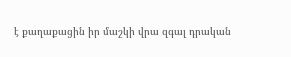է քաղաքացին իր մաշկի վրա զգալ դրական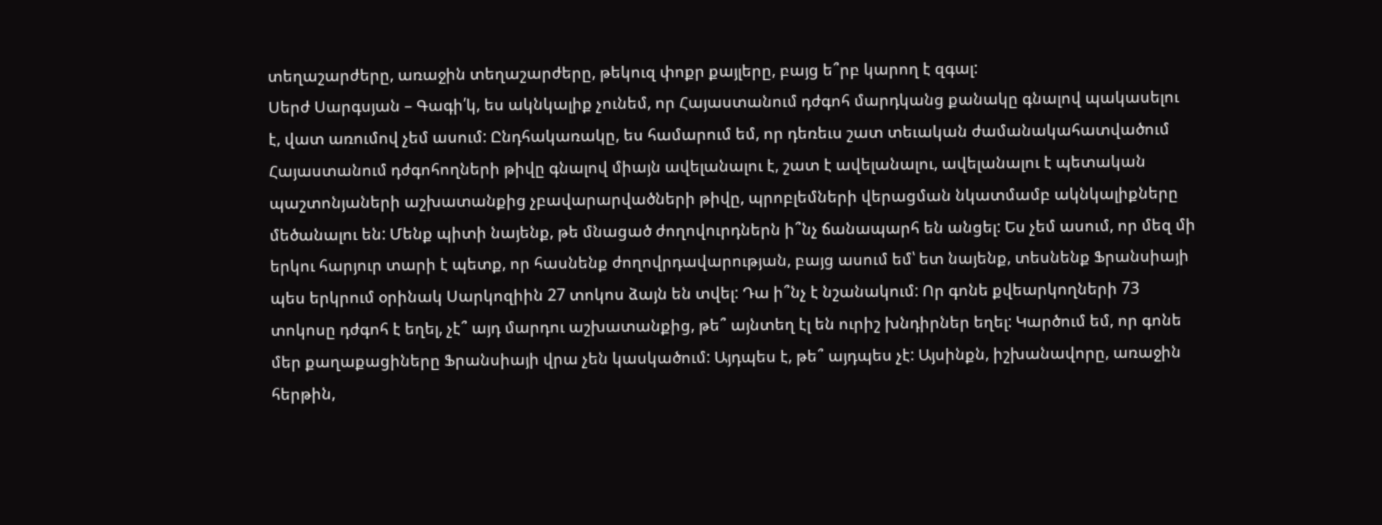տեղաշարժերը, առաջին տեղաշարժերը, թեկուզ փոքր քայլերը, բայց ե՞րբ կարող է զգալ:
Սերժ Սարգսյան – Գագի՛կ, ես ակնկալիք չունեմ, որ Հայաստանում դժգոհ մարդկանց քանակը գնալով պակասելու է, վատ առումով չեմ ասում: Ընդհակառակը, ես համարում եմ, որ դեռեւս շատ տեւական ժամանակահատվածում Հայաստանում դժգոհողների թիվը գնալով միայն ավելանալու է, շատ է ավելանալու, ավելանալու է պետական պաշտոնյաների աշխատանքից չբավարարվածների թիվը, պրոբլեմների վերացման նկատմամբ ակնկալիքները մեծանալու են: Մենք պիտի նայենք, թե մնացած ժողովուրդներն ի՞նչ ճանապարհ են անցել: Ես չեմ ասում, որ մեզ մի երկու հարյուր տարի է պետք, որ հասնենք ժողովրդավարության, բայց ասում եմ՝ ետ նայենք, տեսնենք Ֆրանսիայի պես երկրում օրինակ Սարկոզիին 27 տոկոս ձայն են տվել: Դա ի՞նչ է նշանակում: Որ գոնե քվեարկողների 73 տոկոսը դժգոհ է եղել, չէ՞ այդ մարդու աշխատանքից, թե՞ այնտեղ էլ են ուրիշ խնդիրներ եղել: Կարծում եմ, որ գոնե մեր քաղաքացիները Ֆրանսիայի վրա չեն կասկածում: Այդպես է, թե՞ այդպես չէ: Այսինքն, իշխանավորը, առաջին հերթին,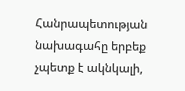Հանրապետության նախագահը երբեք չպետք է ակնկալի,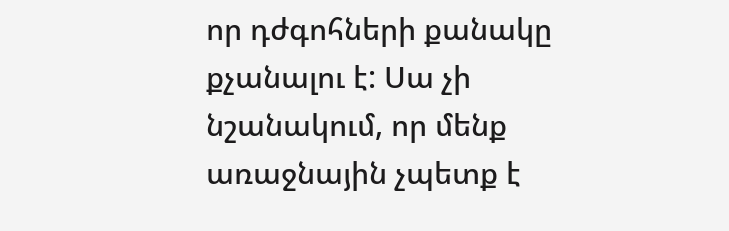որ դժգոհների քանակը քչանալու է: Սա չի նշանակում, որ մենք առաջնային չպետք է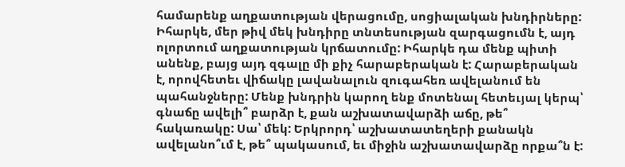համարենք աղքատության վերացումը, սոցիալական խնդիրները: Իհարկե, մեր թիվ մեկ խնդիրը տնտեսության զարգացումն է, այդ ոլորտում աղքատության կրճատումը: Իհարկե դա մենք պիտի անենք, բայց այդ զգալը մի քիչ հարաբերական է: Հարաբերական է, որովհետեւ վիճակը լավանալուն զուգահեռ ավելանում են պահանջները: Մենք խնդրին կարող ենք մոտենալ հետեւյալ կերպ՝ գնաճը ավելի՞ բարձր է, քան աշխատավարձի աճը, թե՞ հակառակը: Սա՝ մեկ: Երկրորդ՝ աշխատատեղերի քանակն ավելանո՞ւմ է, թե՞ պակասում, եւ միջին աշխատավարձը որքա՞ն է: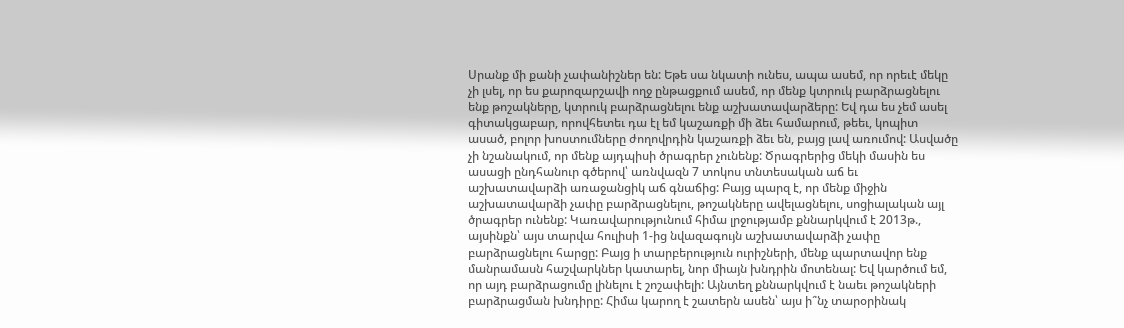Սրանք մի քանի չափանիշներ են: Եթե սա նկատի ունես, ապա ասեմ, որ որեւէ մեկը չի լսել, որ ես քարոզարշավի ողջ ընթացքում ասեմ, որ մենք կտրուկ բարձրացնելու ենք թոշակները, կտրուկ բարձրացնելու ենք աշխատավարձերը: Եվ դա ես չեմ ասել գիտակցաբար, որովհետեւ դա էլ եմ կաշառքի մի ձեւ համարում, թեեւ, կոպիտ ասած, բոլոր խոստումները ժողովրդին կաշառքի ձեւ են, բայց լավ առումով: Ասվածը չի նշանակում, որ մենք այդպիսի ծրագրեր չունենք: Ծրագրերից մեկի մասին ես ասացի ընդհանուր գծերով՝ առնվազն 7 տոկոս տնտեսական աճ եւ աշխատավարձի առաջանցիկ աճ գնաճից: Բայց պարզ է, որ մենք միջին աշխատավարձի չափը բարձրացնելու, թոշակները ավելացնելու, սոցիալական այլ ծրագրեր ունենք: Կառավարությունում հիմա լրջությամբ քննարկվում է 2013թ., այսինքն՝ այս տարվա հուլիսի 1-ից նվազագույն աշխատավարձի չափը բարձրացնելու հարցը: Բայց ի տարբերություն ուրիշների, մենք պարտավոր ենք մանրամասն հաշվարկներ կատարել, նոր միայն խնդրին մոտենալ: Եվ կարծում եմ, որ այդ բարձրացումը լինելու է շոշափելի: Այնտեղ քննարկվում է նաեւ թոշակների բարձրացման խնդիրը: Հիմա կարող է շատերն ասեն՝ այս ի՞նչ տարօրինակ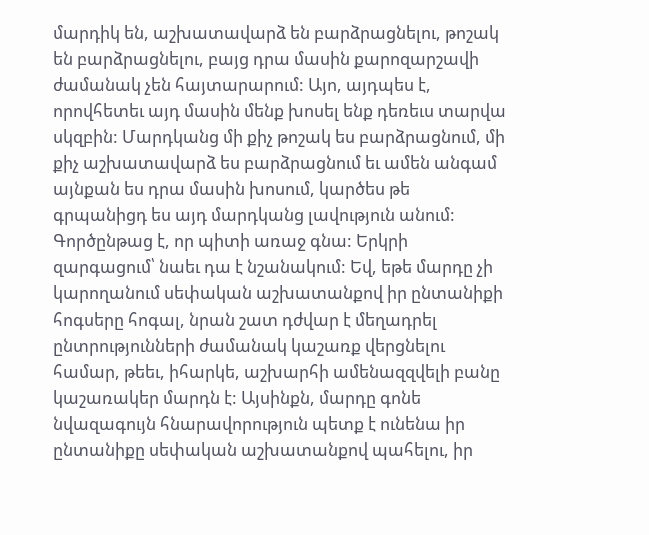մարդիկ են, աշխատավարձ են բարձրացնելու, թոշակ են բարձրացնելու, բայց դրա մասին քարոզարշավի ժամանակ չեն հայտարարում: Այո, այդպես է, որովհետեւ այդ մասին մենք խոսել ենք դեռեւս տարվա սկզբին: Մարդկանց մի քիչ թոշակ ես բարձրացնում, մի քիչ աշխատավարձ ես բարձրացնում եւ ամեն անգամ այնքան ես դրա մասին խոսում, կարծես թե գրպանիցդ ես այդ մարդկանց լավություն անում: Գործընթաց է, որ պիտի առաջ գնա: Երկրի զարգացում՝ նաեւ դա է նշանակում: Եվ, եթե մարդը չի կարողանում սեփական աշխատանքով իր ընտանիքի հոգսերը հոգալ, նրան շատ դժվար է մեղադրել ընտրությունների ժամանակ կաշառք վերցնելու համար, թեեւ, իհարկե, աշխարհի ամենազզվելի բանը կաշառակեր մարդն է: Այսինքն, մարդը գոնե նվազագույն հնարավորություն պետք է ունենա իր ընտանիքը սեփական աշխատանքով պահելու, իր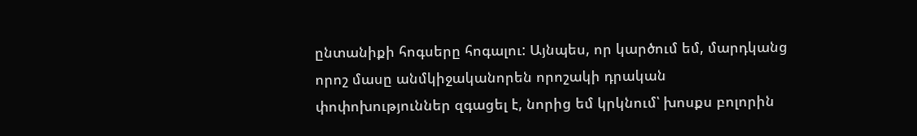ընտանիքի հոգսերը հոգալու: Այնպես, որ կարծում եմ, մարդկանց որոշ մասը անմկիջականորեն որոշակի դրական փոփոխություններ զգացել է, նորից եմ կրկնում՝ խոսքս բոլորին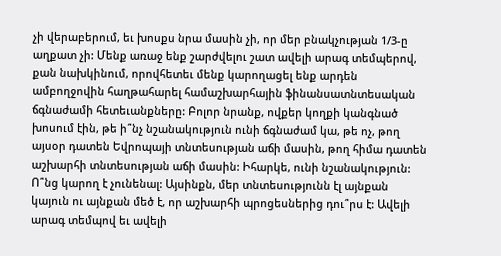չի վերաբերում, եւ խոսքս նրա մասին չի, որ մեր բնակչության 1/3-ը աղքատ չի: Մենք առաջ ենք շարժվելու շատ ավելի արագ տեմպերով, քան նախկինում, որովհետեւ մենք կարողացել ենք արդեն ամբողջովին հաղթահարել համաշխարհային ֆինանսատնտեսական ճգնաժամի հետեւանքները: Բոլոր նրանք, ովքեր կողքի կանգնած խոսում էին, թե ի՞նչ նշանակություն ունի ճգնաժամ կա, թե ոչ, թող այսօր դատեն Եվրոպայի տնտեսության աճի մասին, թող հիմա դատեն աշխարհի տնտեսության աճի մասին: Իհարկե, ունի նշանակություն: Ո՞նց կարող է չունենալ: Այսինքն, մեր տնտեսությունն էլ այնքան կայուն ու այնքան մեծ է, որ աշխարհի պրոցեսներից դու՞րս է: Ավելի արագ տեմպով եւ ավելի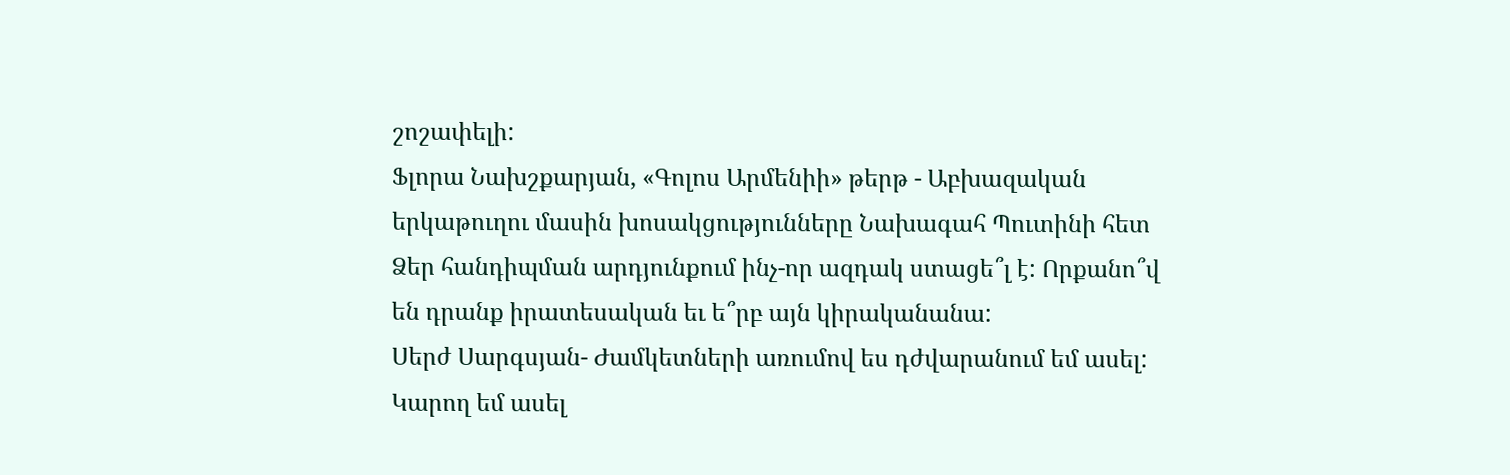շոշափելի:
Ֆլորա Նախշքարյան, «Գոլոս Արմենիի» թերթ - Աբխազական երկաթուղու մասին խոսակցությունները Նախագահ Պուտինի հետ Ձեր հանդիպման արդյունքում ինչ-որ ազդակ ստացե՞լ է: Որքանո՞վ են դրանք իրատեսական եւ ե՞րբ այն կիրականանա:
Սերժ Սարգսյան- Ժամկետների առումով ես դժվարանում եմ ասել: Կարող եմ ասել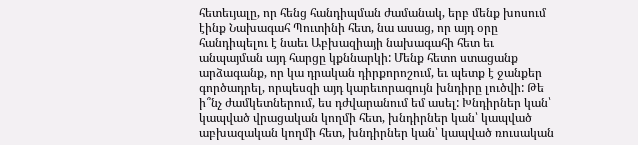հետեւյալը, որ հենց հանդիպման ժամանակ, երբ մենք խոսում էինք Նախագահ Պուտինի հետ, նա ասաց, որ այդ օրը հանդիպելու է նաեւ Աբխազիայի նախագահի հետ եւ անպայման այդ հարցը կքննարկի: Մենք հետո ստացանք արձագանք, որ կա դրական դիրքորոշում, եւ պետք է ջանքեր գործադրել, որպեսզի այդ կարեւորագույն խնդիրը լուծվի: Թե ի՞նչ ժամկետներում, ես դժվարանում եմ ասել: Խնդիրներ կան՝ կապված վրացական կողմի հետ, խնդիրներ կան՝ կապված աբխազական կողմի հետ, խնդիրներ կան՝ կապված ռուսական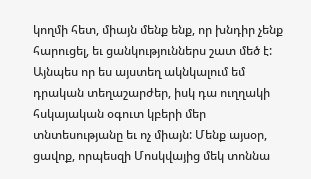կողմի հետ, միայն մենք ենք, որ խնդիր չենք հարուցել, եւ ցանկություններս շատ մեծ է: Այնպես որ ես այստեղ ակնկալում եմ դրական տեղաշարժեր, իսկ դա ուղղակի հսկայական օգուտ կբերի մեր տնտեսությանը եւ ոչ միայն: Մենք այսօր, ցավոք, որպեսզի Մոսկվայից մեկ տոննա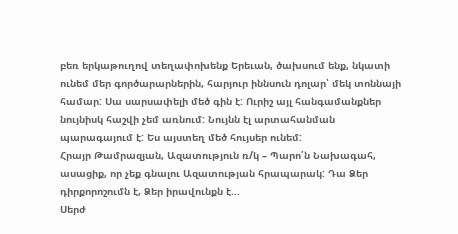բեռ երկաթուղով տեղափոխենք Երեւան, ծախսում ենք, նկատի ունեմ մեր գործարարներին, հարյուր իննսուն դոլար՝ մեկ տոննայի համար: Սա սարսափելի մեծ գին է: Ուրիշ այլ հանգամանքներ նույնիսկ հաշվի չեմ առնում: Նույնն էլ արտահանման պարագայում է: Ես այստեղ մեծ հույսեր ունեմ:
Հրայր Թամրազյան, Ազատություն ռ/կ – Պարո՛ն Նախագահ, ասացիք, որ չեք գնալու Ազատության հրապարակ: Դա Ձեր դիրքորոշումն է, Ձեր իրավունքն է...
Սերժ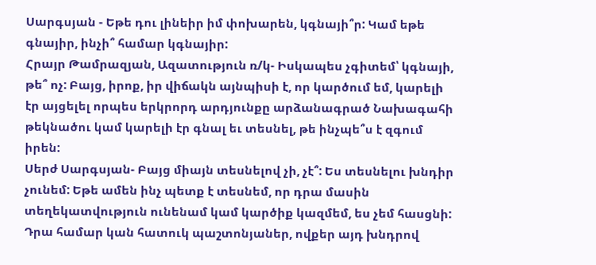Սարգսյան - Եթե դու լինեիր իմ փոխարեն, կգնայի՞ր: Կամ եթե գնայիր, ինչի՞ համար կգնայիր:
Հրայր Թամրազյան, Ազատություն ռ/կ- Իսկապես չգիտեմ՝ կգնայի, թե՞ ոչ: Բայց, իրոք, իր վիճակն այնպիսի է, որ կարծում եմ, կարելի էր այցելել որպես երկրորդ արդյունքը արձանագրած Նախագահի թեկնածու կամ կարելի էր գնալ եւ տեսնել, թե ինչպե՞ս է զգում իրեն:
Սերժ Սարգսյան- Բայց միայն տեսնելով չի, չէ՞: Ես տեսնելու խնդիր չունեմ: Եթե ամեն ինչ պետք է տեսնեմ, որ դրա մասին տեղեկատվություն ունենամ կամ կարծիք կազմեմ, ես չեմ հասցնի: Դրա համար կան հատուկ պաշտոնյաներ, ովքեր այդ խնդրով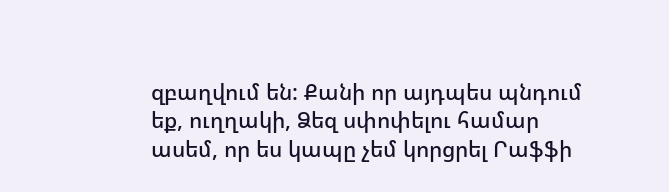զբաղվում են: Քանի որ այդպես պնդում եք, ուղղակի, Ձեզ սփոփելու համար ասեմ, որ ես կապը չեմ կորցրել Րաֆֆի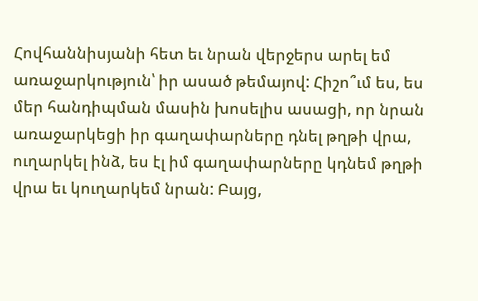Հովհաննիսյանի հետ եւ նրան վերջերս արել եմ առաջարկություն՝ իր ասած թեմայով: Հիշո՞ւմ ես, ես մեր հանդիպման մասին խոսելիս ասացի, որ նրան առաջարկեցի իր գաղափարները դնել թղթի վրա, ուղարկել ինձ, ես էլ իմ գաղափարները կդնեմ թղթի վրա եւ կուղարկեմ նրան: Բայց,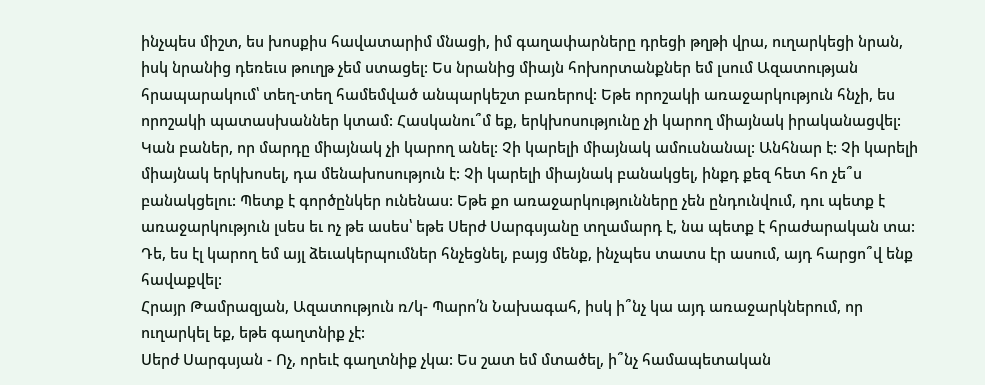ինչպես միշտ, ես խոսքիս հավատարիմ մնացի, իմ գաղափարները դրեցի թղթի վրա, ուղարկեցի նրան, իսկ նրանից դեռեւս թուղթ չեմ ստացել: Ես նրանից միայն հոխորտանքներ եմ լսում Ազատության հրապարակում՝ տեղ-տեղ համեմված անպարկեշտ բառերով: Եթե որոշակի առաջարկություն հնչի, ես որոշակի պատասխաններ կտամ: Հասկանու՞մ եք, երկխոսությունը չի կարող միայնակ իրականացվել: Կան բաներ, որ մարդը միայնակ չի կարող անել: Չի կարելի միայնակ ամուսնանալ: Անհնար է: Չի կարելի միայնակ երկխոսել, դա մենախոսություն է: Չի կարելի միայնակ բանակցել, ինքդ քեզ հետ հո չե՞ս բանակցելու: Պետք է գործընկեր ունենաս: Եթե քո առաջարկությունները չեն ընդունվում, դու պետք է առաջարկություն լսես եւ ոչ թե ասես՝ եթե Սերժ Սարգսյանը տղամարդ է, նա պետք է հրաժարական տա: Դե, ես էլ կարող եմ այլ ձեւակերպումներ հնչեցնել, բայց մենք, ինչպես տատս էր ասում, այդ հարցո՞վ ենք հավաքվել:
Հրայր Թամրազյան, Ազատություն ռ/կ- Պարո՛ն Նախագահ, իսկ ի՞նչ կա այդ առաջարկներում, որ ուղարկել եք, եթե գաղտնիք չէ:
Սերժ Սարգսյան - Ոչ, որեւէ գաղտնիք չկա: Ես շատ եմ մտածել, ի՞նչ համապետական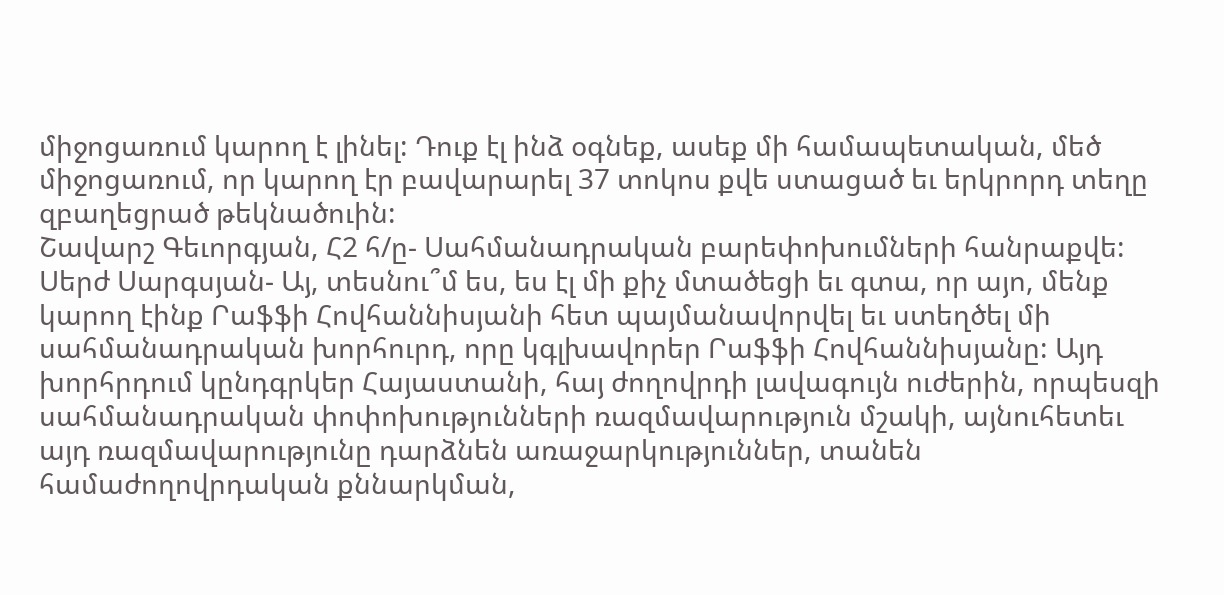միջոցառում կարող է լինել: Դուք էլ ինձ օգնեք, ասեք մի համապետական, մեծ միջոցառում, որ կարող էր բավարարել 37 տոկոս քվե ստացած եւ երկրորդ տեղը զբաղեցրած թեկնածուին:
Շավարշ Գեւորգյան, Հ2 հ/ը- Սահմանադրական բարեփոխումների հանրաքվե:
Սերժ Սարգսյան- Այ, տեսնու՞մ ես, ես էլ մի քիչ մտածեցի եւ գտա, որ այո, մենք կարող էինք Րաֆֆի Հովհաննիսյանի հետ պայմանավորվել եւ ստեղծել մի սահմանադրական խորհուրդ, որը կգլխավորեր Րաֆֆի Հովհաննիսյանը: Այդ խորհրդում կընդգրկեր Հայաստանի, հայ ժողովրդի լավագույն ուժերին, որպեսզի սահմանադրական փոփոխությունների ռազմավարություն մշակի, այնուհետեւ այդ ռազմավարությունը դարձնեն առաջարկություններ, տանեն համաժողովրդական քննարկման,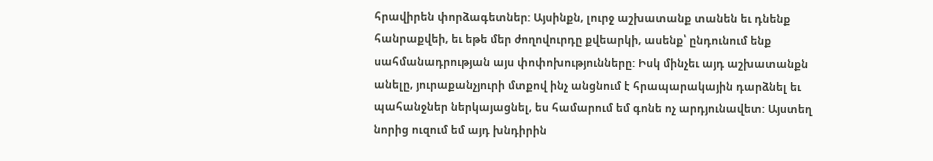հրավիրեն փորձագետներ: Այսինքն, լուրջ աշխատանք տանեն եւ դնենք հանրաքվեի, եւ եթե մեր ժողովուրդը քվեարկի, ասենք՝ ընդունում ենք սահմանադրության այս փոփոխությունները: Իսկ մինչեւ այդ աշխատանքն անելը, յուրաքանչյուրի մտքով ինչ անցնում է հրապարակային դարձնել եւ պահանջներ ներկայացնել, ես համարում եմ գոնե ոչ արդյունավետ: Այստեղ նորից ուզում եմ այդ խնդիրին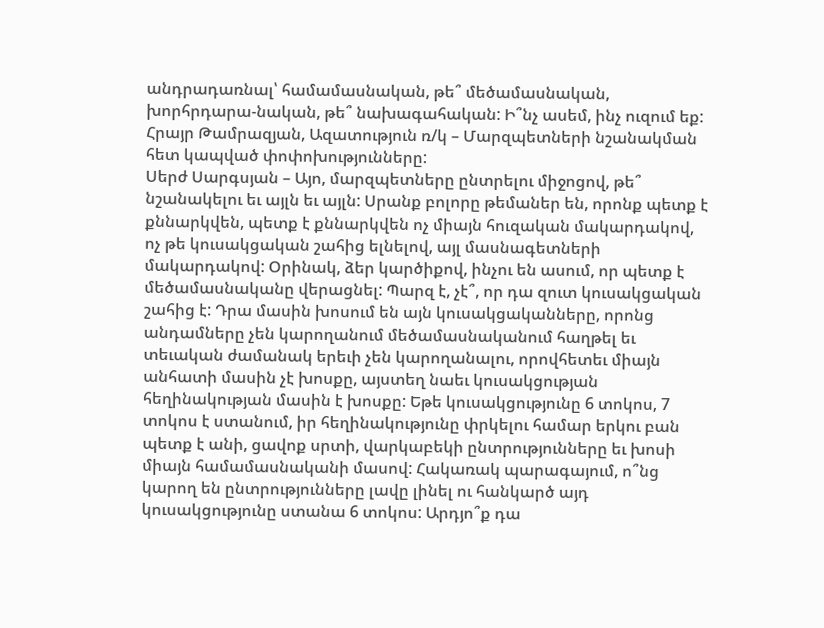անդրադառնալ՝ համամասնական, թե՞ մեծամասնական, խորհրդարա-նական, թե՞ նախագահական: Ի՞նչ ասեմ, ինչ ուզում եք:
Հրայր Թամրազյան, Ազատություն ռ/կ – Մարզպետների նշանակման հետ կապված փոփոխությունները:
Սերժ Սարգսյան – Այո, մարզպետները ընտրելու միջոցով, թե՞ նշանակելու եւ այլն եւ այլն: Սրանք բոլորը թեմաներ են, որոնք պետք է քննարկվեն, պետք է քննարկվեն ոչ միայն հուզական մակարդակով, ոչ թե կուսակցական շահից ելնելով, այլ մասնագետների մակարդակով: Օրինակ, ձեր կարծիքով, ինչու են ասում, որ պետք է մեծամասնականը վերացնել: Պարզ է, չէ՞, որ դա զուտ կուսակցական շահից է: Դրա մասին խոսում են այն կուսակցականները, որոնց անդամները չեն կարողանում մեծամասնականում հաղթել եւ տեւական ժամանակ երեւի չեն կարողանալու, որովհետեւ միայն անհատի մասին չէ խոսքը, այստեղ նաեւ կուսակցության հեղինակության մասին է խոսքը: Եթե կուսակցությունը 6 տոկոս, 7 տոկոս է ստանում, իր հեղինակությունը փրկելու համար երկու բան պետք է անի, ցավոք սրտի, վարկաբեկի ընտրությունները եւ խոսի միայն համամասնականի մասով: Հակառակ պարագայում, ո՞նց կարող են ընտրությունները լավը լինել ու հանկարծ այդ կուսակցությունը ստանա 6 տոկոս: Արդյո՞ք դա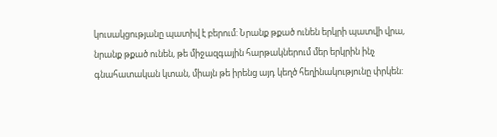կուսակցությանը պատիվ է բերում: Նրանք թքած ունեն երկրի պատվի վրա, նրանք թքած ունեն, թե միջազգային հարթակներում մեր երկրին ինչ գնահատական կտան, միայն թե իրենց այդ կեղծ հեղինակությունը փրկեն: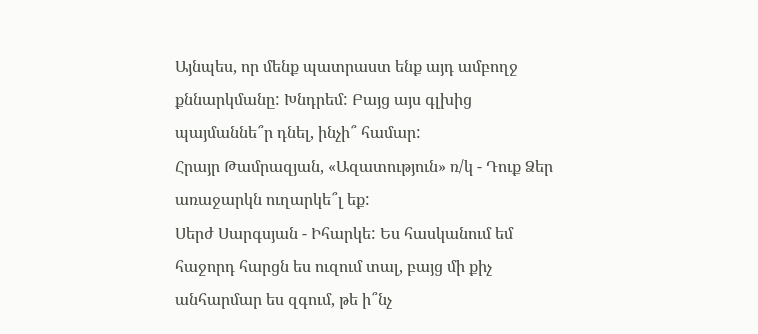Այնպես, որ մենք պատրաստ ենք այդ ամբողջ քննարկմանը: Խնդրեմ: Բայց այս գլխից պայմաննե՞ր դնել, ինչի՞ համար:
Հրայր Թամրազյան, «Ազատություն» ռ/կ - Դուք Ձեր առաջարկն ուղարկե՞լ եք:
Սերժ Սարգսյան - Իհարկե: Ես հասկանում եմ հաջորդ հարցն ես ուզում տալ, բայց մի քիչ անհարմար ես զգում, թե ի՞նչ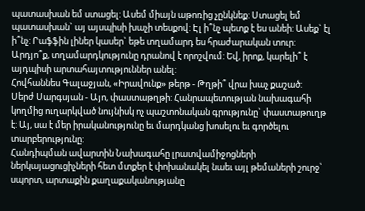պատասխան եմ ստացել: Ասեմ միայն աթոռից չընկնեք: Ստացել եմ պատասխան` այ այսպիսի խաչի տեսքով: Էլ ի՞նչ պետք է ես անեի: Ասեք` էլ ի՞նչ: Րաֆֆին լիներ կասեր` եթե տղամարդ ես հրաժարական տուր: Արդյո՞ք, տղամարդկությունը դրանով է որոշվում: Եվ, իրոք, կարելի՞ է այդպիսի արտահայտություններ անել:
Հովհաննես Գալաջյան, «Իրավունք» թերթ - Թղթի՞ վրա խաչ քաշած:
Սերժ Սարգսյան - Այո, փաստաթղթի: Հանրապետության նախագահի կողմից ուղարկված նույնիսկ ոչ պաշտոնական գրությունը` փաստաթուղթ է: Այ, սա է մեր իրականությունը եւ մարդկանց խոսելու եւ գործելու տարբերությունը:
Հանդիպման ավարտին Նախագահը լրատվամիջոցների ներկայացուցիչների հետ մտքեր է փոխանակել նաեւ այլ թեմաների շուրջ՝ սպորտ, արտաքին քաղաքականությանը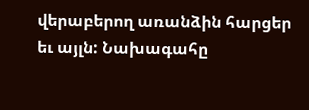վերաբերող առանձին հարցեր եւ այլն: Նախագահը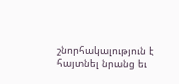շնորհակալություն է հայտնել նրանց եւ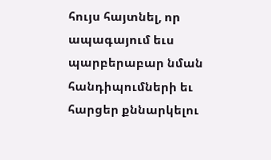հույս հայտնել, որ ապագայում եւս պարբերաբար նման հանդիպումների եւ հարցեր քննարկելու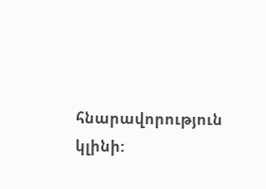հնարավորություն կլինի: